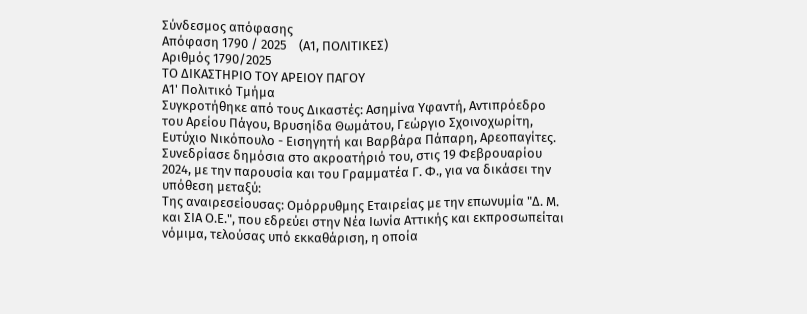Σύνδεσμος απόφασης
Απόφαση 1790 / 2025    (Α1, ΠΟΛΙΤΙΚΕΣ)
Αριθμός 1790/2025
ΤΟ ΔΙΚΑΣΤΗΡΙΟ ΤΟΥ ΑΡΕΙΟΥ ΠΑΓΟΥ
Α1' Πολιτικό Τμήμα
Συγκροτήθηκε από τους Δικαστές: Ασημίνα Υφαντή, Αντιπρόεδρο του Αρείου Πάγου, Βρυσηίδα Θωμάτου, Γεώργιο Σχοινοχωρίτη, Ευτύχιο Νικόπουλο - Εισηγητή και Βαρβάρα Πάπαρη, Αρεοπαγίτες.
Συνεδρίασε δημόσια στο ακροατήριό του, στις 19 Φεβρουαρίου 2024, με την παρουσία και του Γραμματέα Γ. Φ., για να δικάσει την υπόθεση μεταξύ:
Της αναιρεσείουσας: Ομόρρυθμης Εταιρείας με την επωνυμία "Δ. Μ. και ΣΙΑ Ο.Ε.", που εδρεύει στην Νέα Ιωνία Αττικής και εκπροσωπείται νόμιμα, τελούσας υπό εκκαθάριση, η οποία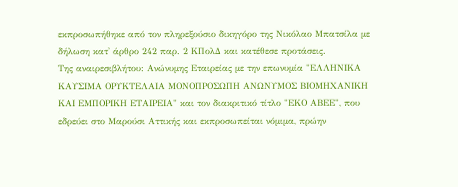εκπροσωπήθηκε από τον πληρεξούσιο δικηγόρο της Νικόλαο Μπατσίλα με δήλωση κατ' άρθρο 242 παρ. 2 ΚΠολΔ και κατέθεσε προτάσεις.
Της αναιρεσιβλήτου: Ανώνυμης Εταιρείας με την επωνυμία "ΕΛΛΗΝΙΚΑ ΚΑΥΣΙΜΑ ΟΡΥΚΤΕΛΑΙΑ ΜΟΝΟΠΡΟΣΩΠΗ ΑΝΩΝΥΜΟΣ ΒΙΟΜΗΧΑΝΙΚΗ ΚΑΙ ΕΜΠΟΡΙΚΗ ΕΤΑΙΡΕΙΑ" και τον διακριτικό τίτλο "ΕΚΟ ΑΒΕΕ", που εδρεύει στο Μαρούσι Αττικής και εκπροσωπείται νόμιμα, πρώην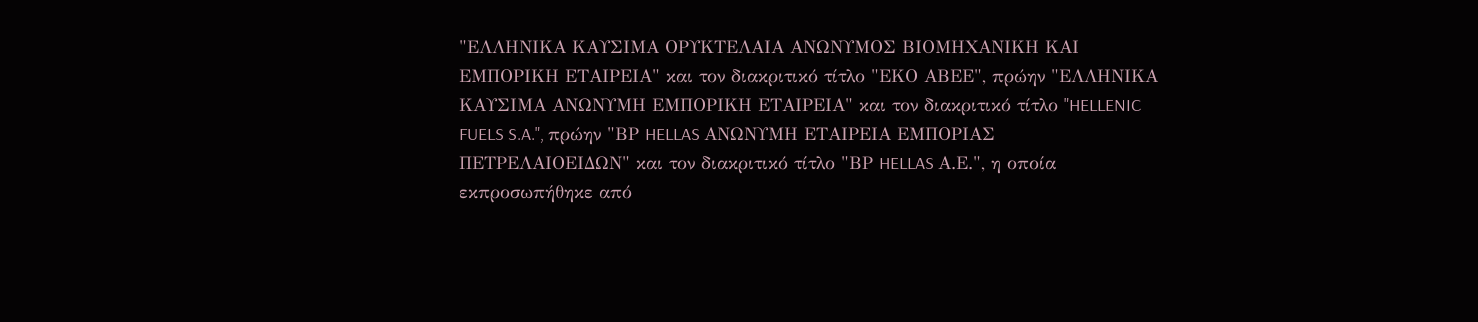"ΕΛΛΗΝΙΚΑ ΚΑΥΣΙΜΑ ΟΡΥΚΤΕΛΑΙΑ ΑΝΩΝΥΜΟΣ ΒΙΟΜΗΧΑΝΙΚΗ ΚΑΙ ΕΜΠΟΡΙΚΗ ΕΤΑΙΡΕΙΑ" και τον διακριτικό τίτλο "ΕΚΟ ΑΒΕΕ", πρώην "ΕΛΛΗΝΙΚΑ ΚΑΥΣΙΜΑ ΑΝΩΝΥΜΗ ΕΜΠΟΡΙΚΗ ΕΤΑΙΡΕΙΑ" και τον διακριτικό τίτλο "HELLENIC FUELS S.A.", πρώην "ΒΡ HELLAS ΑΝΩΝΥΜΗ ΕΤΑΙΡΕΙΑ ΕΜΠΟΡΙΑΣ ΠΕΤΡΕΛΑΙΟΕΙΔΩΝ" και τον διακριτικό τίτλο "ΒΡ HELLAS Α.Ε.", η οποία εκπροσωπήθηκε από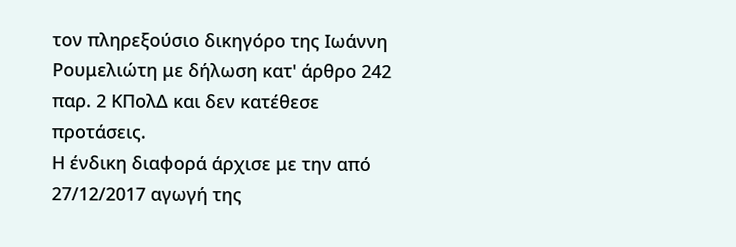τον πληρεξούσιο δικηγόρο της Ιωάννη Ρουμελιώτη με δήλωση κατ' άρθρο 242 παρ. 2 ΚΠολΔ και δεν κατέθεσε προτάσεις.
Η ένδικη διαφορά άρχισε με την από 27/12/2017 αγωγή της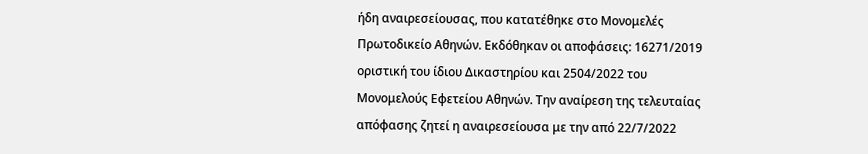ήδη αναιρεσείουσας, που κατατέθηκε στο Μονομελές Πρωτοδικείο Αθηνών. Εκδόθηκαν οι αποφάσεις: 16271/2019 οριστική του ίδιου Δικαστηρίου και 2504/2022 του Μονομελούς Εφετείου Αθηνών. Την αναίρεση της τελευταίας απόφασης ζητεί η αναιρεσείουσα με την από 22/7/2022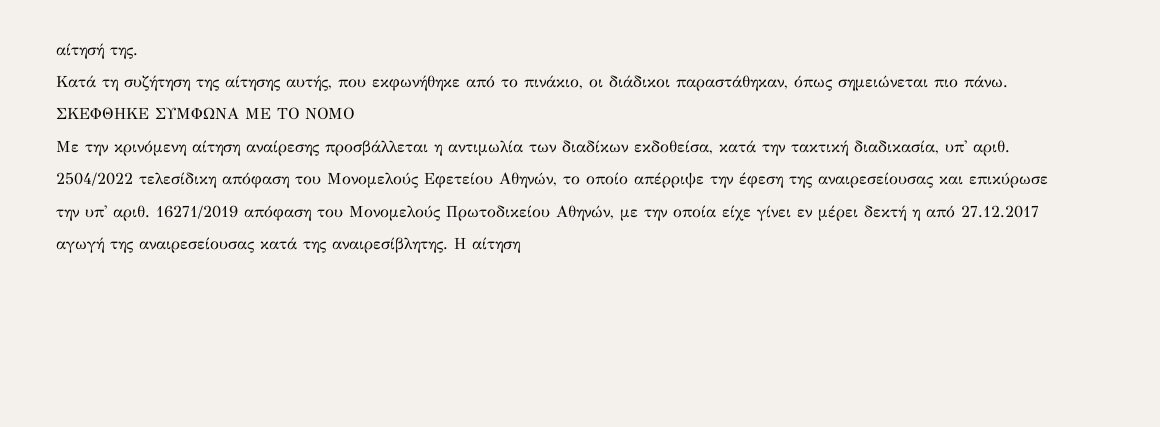αίτησή της.
Κατά τη συζήτηση της αίτησης αυτής, που εκφωνήθηκε από το πινάκιο, οι διάδικοι παραστάθηκαν, όπως σημειώνεται πιο πάνω.
ΣΚΕΦΘΗΚΕ ΣΥΜΦΩΝΑ ΜΕ ΤΟ ΝΟΜΟ
Με την κρινόμενη αίτηση αναίρεσης προσβάλλεται η αντιμωλία των διαδίκων εκδοθείσα, κατά την τακτική διαδικασία, υπ' αριθ. 2504/2022 τελεσίδικη απόφαση του Μονομελούς Εφετείου Αθηνών, το οποίο απέρριψε την έφεση της αναιρεσείουσας και επικύρωσε την υπ' αριθ. 16271/2019 απόφαση του Μονομελούς Πρωτοδικείου Αθηνών, με την οποία είχε γίνει εν μέρει δεκτή η από 27.12.2017 αγωγή της αναιρεσείουσας κατά της αναιρεσίβλητης. Η αίτηση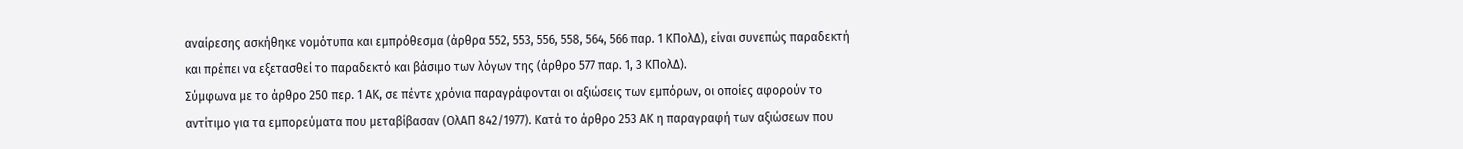αναίρεσης ασκήθηκε νομότυπα και εμπρόθεσμα (άρθρα 552, 553, 556, 558, 564, 566 παρ. 1 ΚΠολΔ), είναι συνεπώς παραδεκτή και πρέπει να εξετασθεί το παραδεκτό και βάσιμο των λόγων της (άρθρο 577 παρ. 1, 3 ΚΠολΔ).
Σύμφωνα με το άρθρο 250 περ. 1 ΑΚ, σε πέντε χρόνια παραγράφονται οι αξιώσεις των εμπόρων, οι οποίες αφορούν το αντίτιμο για τα εμπορεύματα που μεταβίβασαν (ΟλΑΠ 842/1977). Κατά το άρθρο 253 ΑΚ η παραγραφή των αξιώσεων που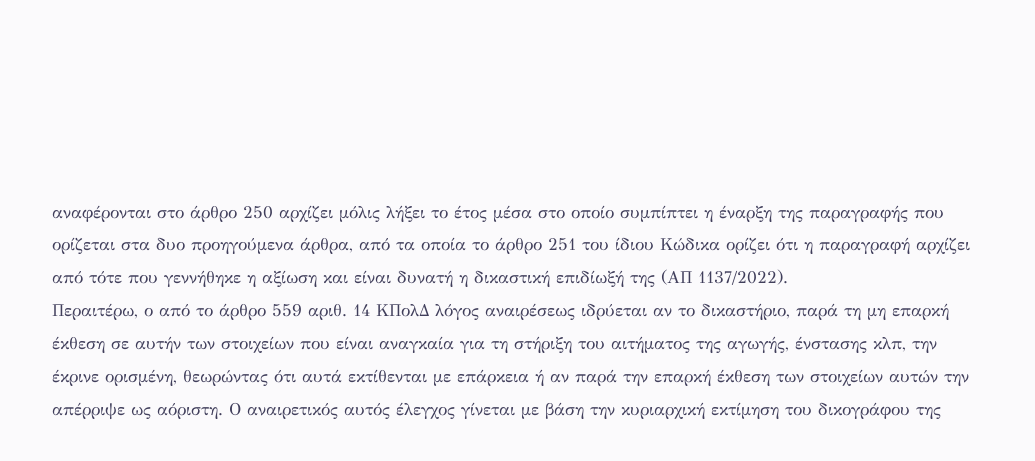αναφέρονται στο άρθρο 250 αρχίζει μόλις λήξει το έτος μέσα στο οποίο συμπίπτει η έναρξη της παραγραφής που ορίζεται στα δυο προηγούμενα άρθρα, από τα οποία το άρθρο 251 του ίδιου Κώδικα ορίζει ότι η παραγραφή αρχίζει από τότε που γεννήθηκε η αξίωση και είναι δυνατή η δικαστική επιδίωξή της (ΑΠ 1137/2022).
Περαιτέρω, ο από το άρθρο 559 αριθ. 14 ΚΠολΔ λόγος αναιρέσεως ιδρύεται αν το δικαστήριο, παρά τη μη επαρκή έκθεση σε αυτήν των στοιχείων που είναι αναγκαία για τη στήριξη του αιτήματος της αγωγής, ένστασης κλπ, την έκρινε ορισμένη, θεωρώντας ότι αυτά εκτίθενται με επάρκεια ή αν παρά την επαρκή έκθεση των στοιχείων αυτών την απέρριψε ως αόριστη. Ο αναιρετικός αυτός έλεγχος γίνεται με βάση την κυριαρχική εκτίμηση του δικογράφου της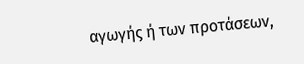αγωγής ή των προτάσεων,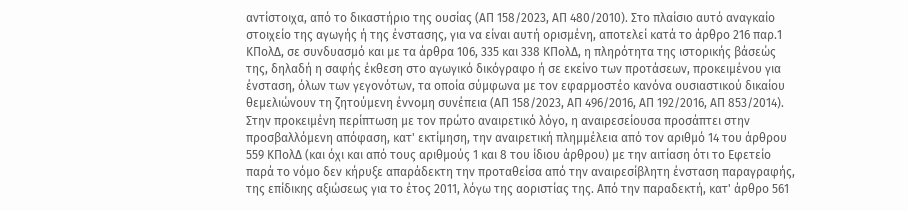αντίστοιχα, από το δικαστήριο της ουσίας (ΑΠ 158/2023, ΑΠ 480/2010). Στο πλαίσιο αυτό αναγκαίο στοιχείο της αγωγής ή της ένστασης, για να είναι αυτή ορισμένη, αποτελεί κατά το άρθρο 216 παρ.1 ΚΠολΔ, σε συνδυασμό και με τα άρθρα 106, 335 και 338 ΚΠολΔ, η πληρότητα της ιστορικής βάσεώς της, δηλαδή η σαφής έκθεση στο αγωγικό δικόγραφο ή σε εκείνο των προτάσεων, προκειμένου για ένσταση, όλων των γεγονότων, τα οποία σύμφωνα με τον εφαρμοστέο κανόνα ουσιαστικού δικαίου θεμελιώνουν τη ζητούμενη έννομη συνέπεια (ΑΠ 158/2023, ΑΠ 496/2016, ΑΠ 192/2016, ΑΠ 853/2014).
Στην προκειμένη περίπτωση με τον πρώτο αναιρετικό λόγο, η αναιρεσείουσα προσάπτει στην προσβαλλόμενη απόφαση, κατ' εκτίμηση, την αναιρετική πλημμέλεια από τον αριθμό 14 του άρθρου 559 ΚΠολΔ (και όχι και από τους αριθμούς 1 και 8 του ίδιου άρθρου) με την αιτίαση ότι το Εφετείο παρά το νόμο δεν κήρυξε απαράδεκτη την προταθείσα από την αναιρεσίβλητη ένσταση παραγραφής, της επίδικης αξιώσεως για το έτος 2011, λόγω της αοριστίας της. Από την παραδεκτή, κατ' άρθρο 561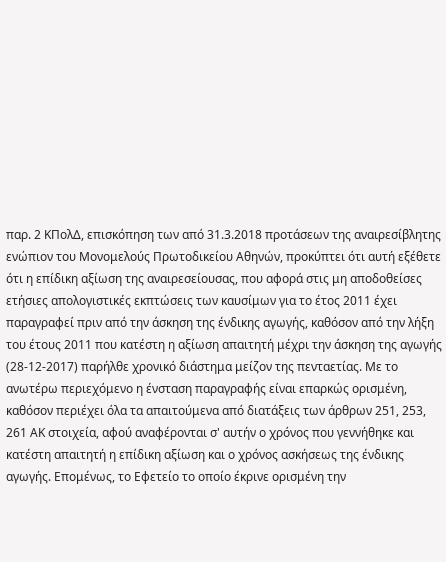παρ. 2 ΚΠολΔ, επισκόπηση των από 31.3.2018 προτάσεων της αναιρεσίβλητης ενώπιον του Μονομελούς Πρωτοδικείου Αθηνών, προκύπτει ότι αυτή εξέθετε ότι η επίδικη αξίωση της αναιρεσείουσας, που αφορά στις μη αποδοθείσες ετήσιες απολογιστικές εκπτώσεις των καυσίμων για το έτος 2011 έχει παραγραφεί πριν από την άσκηση της ένδικης αγωγής, καθόσον από την λήξη του έτους 2011 που κατέστη η αξίωση απαιτητή μέχρι την άσκηση της αγωγής (28-12-2017) παρήλθε χρονικό διάστημα μείζον της πενταετίας. Με το ανωτέρω περιεχόμενο η ένσταση παραγραφής είναι επαρκώς ορισμένη, καθόσον περιέχει όλα τα απαιτούμενα από διατάξεις των άρθρων 251, 253, 261 ΑΚ στοιχεία, αφού αναφέρονται σ' αυτήν ο χρόνος που γεννήθηκε και κατέστη απαιτητή η επίδικη αξίωση και ο χρόνος ασκήσεως της ένδικης αγωγής. Επομένως, το Εφετείο το οποίο έκρινε ορισμένη την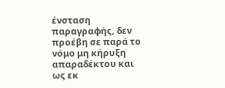ένσταση παραγραφής, δεν προέβη σε παρά το νόμο μη κήρυξη απαραδέκτου και ως εκ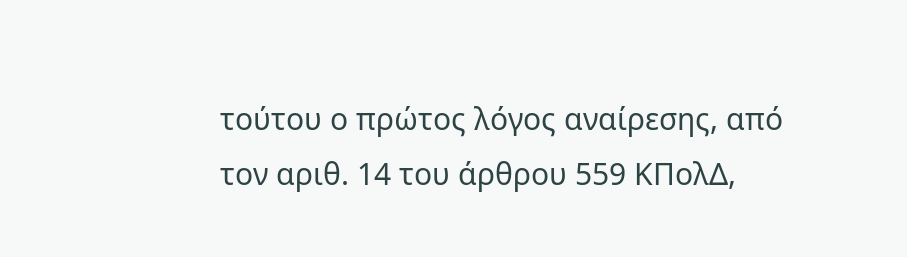τούτου ο πρώτος λόγος αναίρεσης, από τον αριθ. 14 του άρθρου 559 ΚΠολΔ,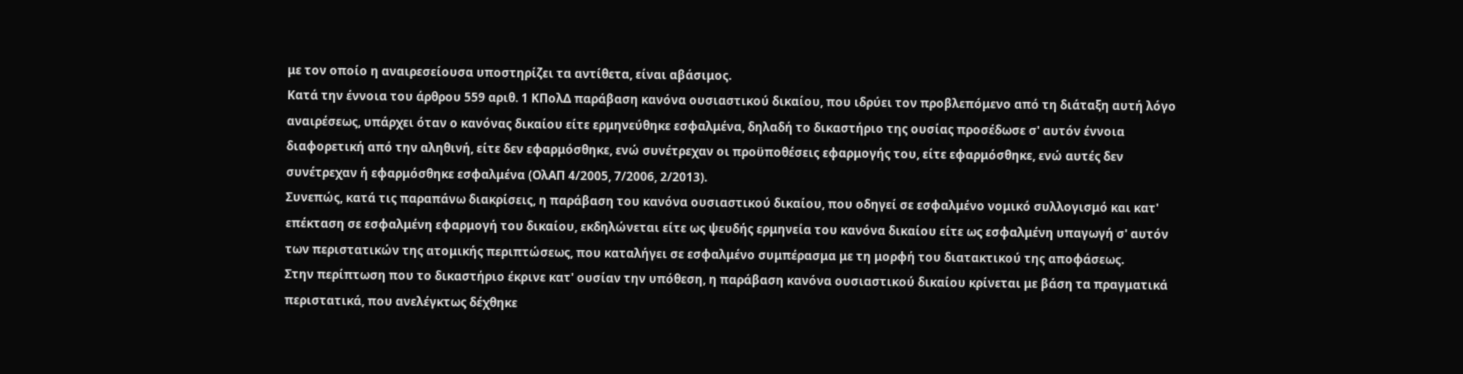με τον οποίο η αναιρεσείουσα υποστηρίζει τα αντίθετα, είναι αβάσιμος.
Κατά την έννοια του άρθρου 559 αριθ. 1 ΚΠολΔ παράβαση κανόνα ουσιαστικού δικαίου, που ιδρύει τον προβλεπόμενο από τη διάταξη αυτή λόγο αναιρέσεως, υπάρχει όταν ο κανόνας δικαίου είτε ερμηνεύθηκε εσφαλμένα, δηλαδή το δικαστήριο της ουσίας προσέδωσε σ' αυτόν έννοια διαφορετική από την αληθινή, είτε δεν εφαρμόσθηκε, ενώ συνέτρεχαν οι προϋποθέσεις εφαρμογής του, είτε εφαρμόσθηκε, ενώ αυτές δεν συνέτρεχαν ή εφαρμόσθηκε εσφαλμένα (ΟλΑΠ 4/2005, 7/2006, 2/2013).
Συνεπώς, κατά τις παραπάνω διακρίσεις, η παράβαση του κανόνα ουσιαστικού δικαίου, που οδηγεί σε εσφαλμένο νομικό συλλογισμό και κατ' επέκταση σε εσφαλμένη εφαρμογή του δικαίου, εκδηλώνεται είτε ως ψευδής ερμηνεία του κανόνα δικαίου είτε ως εσφαλμένη υπαγωγή σ' αυτόν των περιστατικών της ατομικής περιπτώσεως, που καταλήγει σε εσφαλμένο συμπέρασμα με τη μορφή του διατακτικού της αποφάσεως.
Στην περίπτωση που το δικαστήριο έκρινε κατ' ουσίαν την υπόθεση, η παράβαση κανόνα ουσιαστικού δικαίου κρίνεται με βάση τα πραγματικά περιστατικά, που ανελέγκτως δέχθηκε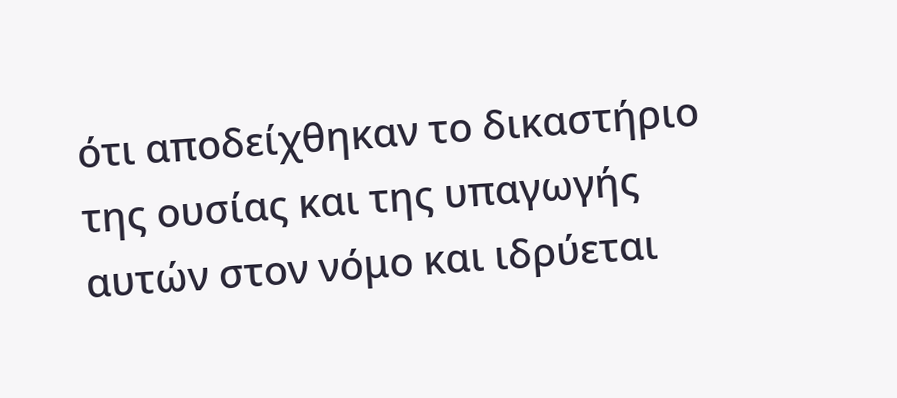ότι αποδείχθηκαν το δικαστήριο της ουσίας και της υπαγωγής αυτών στον νόμο και ιδρύεται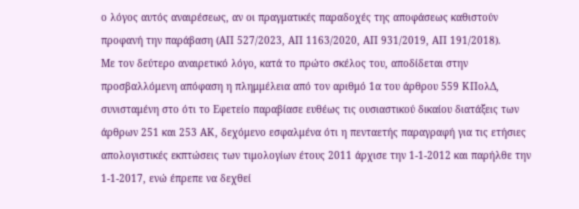ο λόγος αυτός αναιρέσεως, αν οι πραγματικές παραδοχές της αποφάσεως καθιστούν προφανή την παράβαση (ΑΠ 527/2023, ΑΠ 1163/2020, ΑΠ 931/2019, ΑΠ 191/2018).
Με τον δεύτερο αναιρετικό λόγο, κατά το πρώτο σκέλος του, αποδίδεται στην προσβαλλόμενη απόφαση η πλημμέλεια από τον αριθμό 1α του άρθρου 559 ΚΠολΔ, συνισταμένη στο ότι το Εφετείο παραβίασε ευθέως τις ουσιαστικού δικαίου διατάξεις των άρθρων 251 και 253 ΑΚ, δεχόμενο εσφαλμένα ότι η πενταετής παραγραφή για τις ετήσιες απολογιστικές εκπτώσεις των τιμολογίων έτους 2011 άρχισε την 1-1-2012 και παρήλθε την 1-1-2017, ενώ έπρεπε να δεχθεί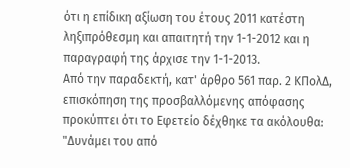ότι η επίδικη αξίωση του έτους 2011 κατέστη ληξιπρόθεσμη και απαιτητή την 1-1-2012 και η παραγραφή της άρχισε την 1-1-2013.
Από την παραδεκτή, κατ' άρθρο 561 παρ. 2 ΚΠολΔ, επισκόπηση της προσβαλλόμενης απόφασης προκύπτει ότι το Εφετείο δέχθηκε τα ακόλουθα: "Δυνάμει του από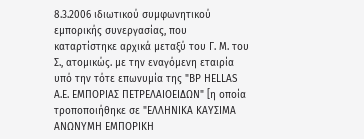8.3.2006 ιδιωτικού συμφωνητικού εμπορικής συνεργασίας, που καταρτίστηκε αρχικά μεταξύ του Γ. Μ. του Σ., ατομικώς. με την εναγόμενη εταιρία υπό την τότε επωνυμία της "ΒΡ HELLAS Α.Ε. ΕΜΠΟΡΙΑΣ ΠΕΤΡΕΛΑΙΟΕΙΔΩΝ" [η οποία τροποποιήθηκε σε "ΕΛΛΗΝΙΚΑ ΚΑΥΣΙΜΑ ΑΝΩΝΥΜΗ ΕΜΠΟΡΙΚΗ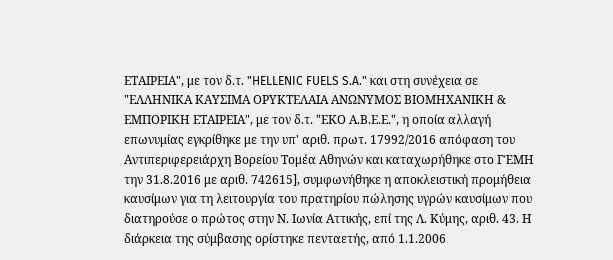ΕΤΑΙΡΕΙΑ", με τον δ.τ. "HELLENIC FUELS S.A." και στη συνέχεια σε "ΕΛΛΗΝΙΚΑ ΚΑΥΣΙΜΑ ΟΡΥΚΤΕΛΑΙΑ ΑΝΩΝΥΜΟΣ ΒΙΟΜΗΧΑΝΙΚΗ & ΕΜΠΟΡΙΚΗ ΕΤΑΙΡΕΙΑ", με τον δ.τ. "ΕΚΟ Α.Β.Ε.Ε.", η οποία αλλαγή επωνυμίας εγκρίθηκε με την υπ' αριθ. πρωτ. 17992/2016 απόφαση του Αντιπεριφερειάρχη Βορείου Τομέα Αθηνών και καταχωρήθηκε στο ΓΈΜΗ την 31.8.2016 με αριθ. 742615], συμφωνήθηκε η αποκλειστική προμήθεια καυσίμων για τη λειτουργία του πρατηρίου πώλησης υγρών καυσίμων που διατηρούσε ο πρώτος στην Ν. Ιωνία Αττικής, επί της Λ. Κύμης, αριθ. 43. Η διάρκεια της σύμβασης ορίστηκε πενταετής, από 1.1.2006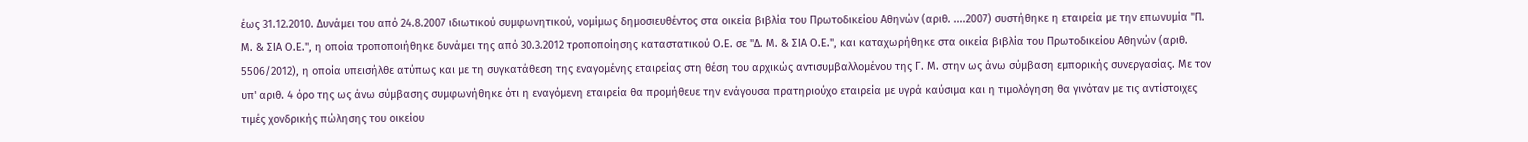έως 31.12.2010. Δυνάμει του από 24.8.2007 ιδιωτικού συμφωνητικού, νομίμως δημοσιευθέντος στα οικεία βιβλία του Πρωτοδικείου Αθηνών (αριθ. ....2007) συστήθηκε η εταιρεία με την επωνυμία "Π. Μ. & ΣΙΑ Ο.Ε.", η οποία τροποποιήθηκε δυνάμει της από 30.3.2012 τροποποίησης καταστατικού Ο.Ε. σε "Δ. Μ. & ΣΙΑ Ο.Ε.", και καταχωρήθηκε στα οικεία βιβλία του Πρωτοδικείου Αθηνών (αριθ. 5506/2012), η οποία υπεισήλθε ατύπως και με τη συγκατάθεση της εναγομένης εταιρείας στη θέση του αρχικώς αντισυμβαλλομένου της Γ. Μ. στην ως άνω σύμβαση εμπορικής συνεργασίας. Με τον υπ' αριθ. 4 όρο της ως άνω σύμβασης συμφωνήθηκε ότι η εναγόμενη εταιρεία θα προμήθευε την ενάγουσα πρατηριούχο εταιρεία με υγρά καύσιμα και η τιμολόγηση θα γινόταν με τις αντίστοιχες τιμές χονδρικής πώλησης του οικείου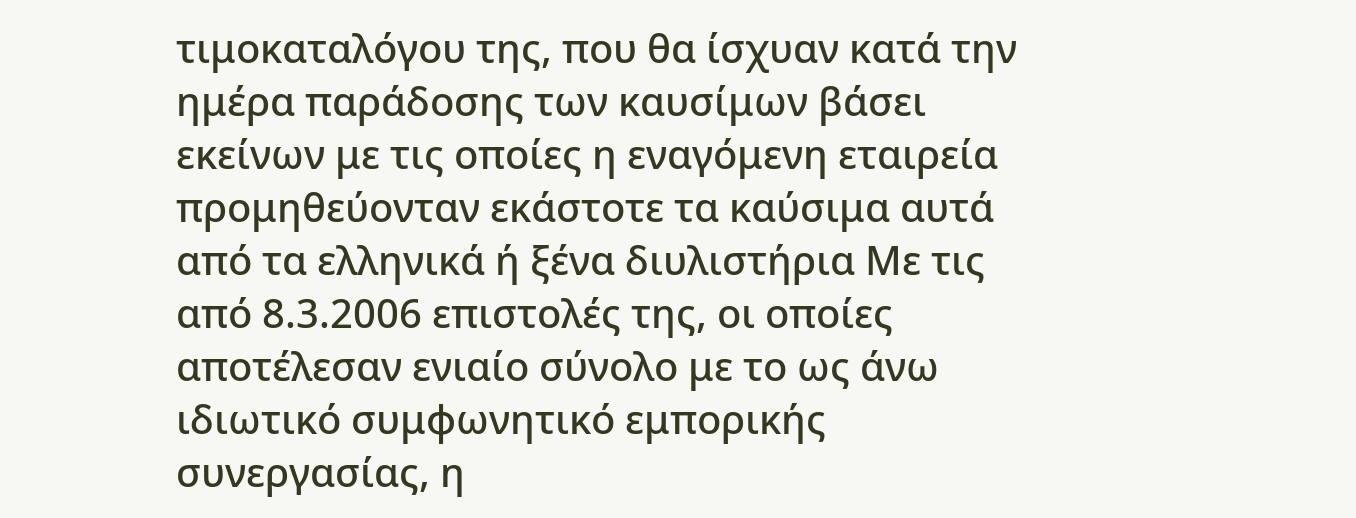τιμοκαταλόγου της, που θα ίσχυαν κατά την ημέρα παράδοσης των καυσίμων βάσει εκείνων με τις οποίες η εναγόμενη εταιρεία προμηθεύονταν εκάστοτε τα καύσιμα αυτά από τα ελληνικά ή ξένα διυλιστήρια Με τις από 8.3.2006 επιστολές της, οι οποίες αποτέλεσαν ενιαίο σύνολο με το ως άνω ιδιωτικό συμφωνητικό εμπορικής συνεργασίας, η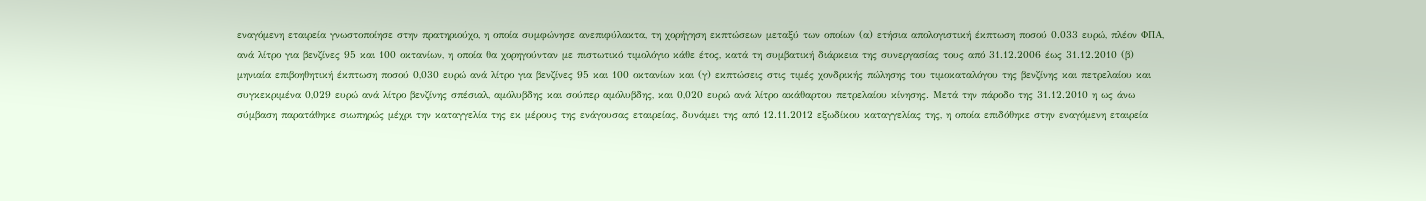εναγόμενη εταιρεία γνωστοποίησε στην πρατηριούχο, η οποία συμφώνησε ανεπιφύλακτα, τη χορήγηση εκπτώσεων μεταξύ των οποίων (α) ετήσια απολογιστική έκπτωση ποσού 0.033 ευρώ, πλέον ΦΠΑ, ανά λίτρο για βενζίνες 95 και 100 οκτανίων, η οποία θα χορηγούνταν με πιστωτικό τιμολόγιο κάθε έτος, κατά τη συμβατική διάρκεια της συνεργασίας τους από 31.12.2006 έως 31.12.2010 (β) μηνιαία επιβοηθητική έκπτωση ποσού 0,030 ευρώ ανά λίτρο για βενζίνες 95 και 100 οκτανίων και (γ) εκπτώσεις στις τιμές χονδρικής πώλησης του τιμοκαταλόγου της βενζίνης και πετρελαίου και συγκεκριμένα 0,029 ευρώ ανά λίτρο βενζίνης σπέσιαλ, αμόλυβδης και σούπερ αμόλυβδης, και 0,020 ευρώ ανά λίτρο ακάθαρτου πετρελαίου κίνησης. Μετά την πάροδο της 31.12.2010 η ως άνω σύμβαση παρατάθηκε σιωπηρώς μέχρι την καταγγελία της εκ μέρους της ενάγουσας εταιρείας, δυνάμει της από 12.11.2012 εξωδίκου καταγγελίας της, η οποία επιδόθηκε στην εναγόμενη εταιρεία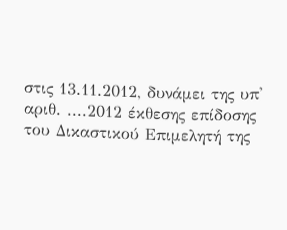στις 13.11.2012, δυνάμει της υπ' αριθ. ....2012 έκθεσης επίδοσης του Δικαστικού Επιμελητή της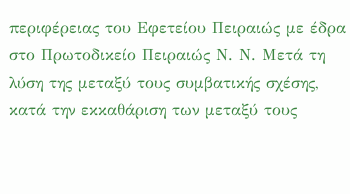περιφέρειας του Εφετείου Πειραιώς με έδρα στο Πρωτοδικείο Πειραιώς Ν. Ν. Μετά τη λύση της μεταξύ τους συμβατικής σχέσης, κατά την εκκαθάριση των μεταξύ τους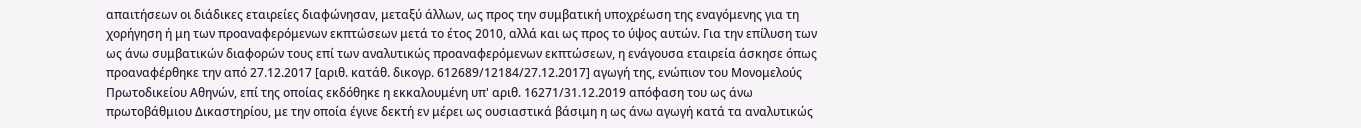απαιτήσεων οι διάδικες εταιρείες διαφώνησαν, μεταξύ άλλων, ως προς την συμβατική υποχρέωση της εναγόμενης για τη χορήγηση ή μη των προαναφερόμενων εκπτώσεων μετά το έτος 2010, αλλά και ως προς το ύψος αυτών. Για την επίλυση των ως άνω συμβατικών διαφορών τους επί των αναλυτικώς προαναφερόμενων εκπτώσεων, η ενάγουσα εταιρεία άσκησε όπως προαναφέρθηκε την από 27.12.2017 [αριθ. κατάθ. δικογρ. 612689/12184/27.12.2017] αγωγή της, ενώπιον του Μονομελούς Πρωτοδικείου Αθηνών, επί της οποίας εκδόθηκε η εκκαλουμένη υπ' αριθ. 16271/31.12.2019 απόφαση του ως άνω πρωτοβάθμιου Δικαστηρίου, με την οποία έγινε δεκτή εν μέρει ως ουσιαστικά βάσιμη η ως άνω αγωγή κατά τα αναλυτικώς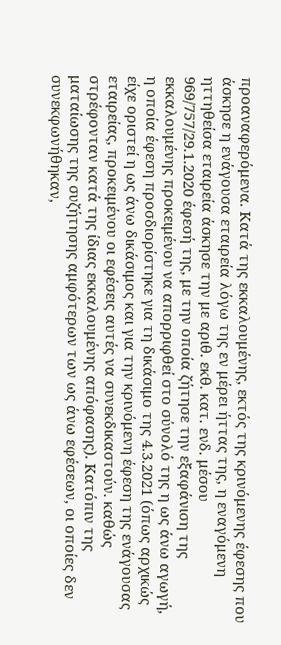προαναφερόμενα. Κατά της εκκαλουμένης, εκτός της κρινόμενης έφεσης που άσκησε η ενάγουσα εταιρεία λόγω της εν μέρει ήττας της, η εναγόμενη ηττηθείσα εταιρεία άσκησε την με αριθ. εκθ. κατ. ενδ. μέσου 969/757/29.1.2020 έφεσή της, με την οποία ζήτησε την εξαφάνιση της εκκαλουμένης προκειμένου να απορριφθεί στο σύνολό της η ως άνω αγωγή, η οποία έφεση προσδιορίστηκε για τη δικάσιμο της 4.3.2021 (όπως αρχικώς είχε οριστεί η ως άνω δικάσιμος και για την κρινόμενη έφεση της ενάγουσας εταιρείας, προκειμένου οι εφέσεις αυτές να συνεκδικαστούν. καθώς στρέφονταν κατά της ίδιας εκκαλουμένης απόφασης). Κατόπιν της ματαίωσης της συζήτησης αμφότερων των ως άνω εφέσεων, οι οποίες δεν συνεκφωνήθηκαν,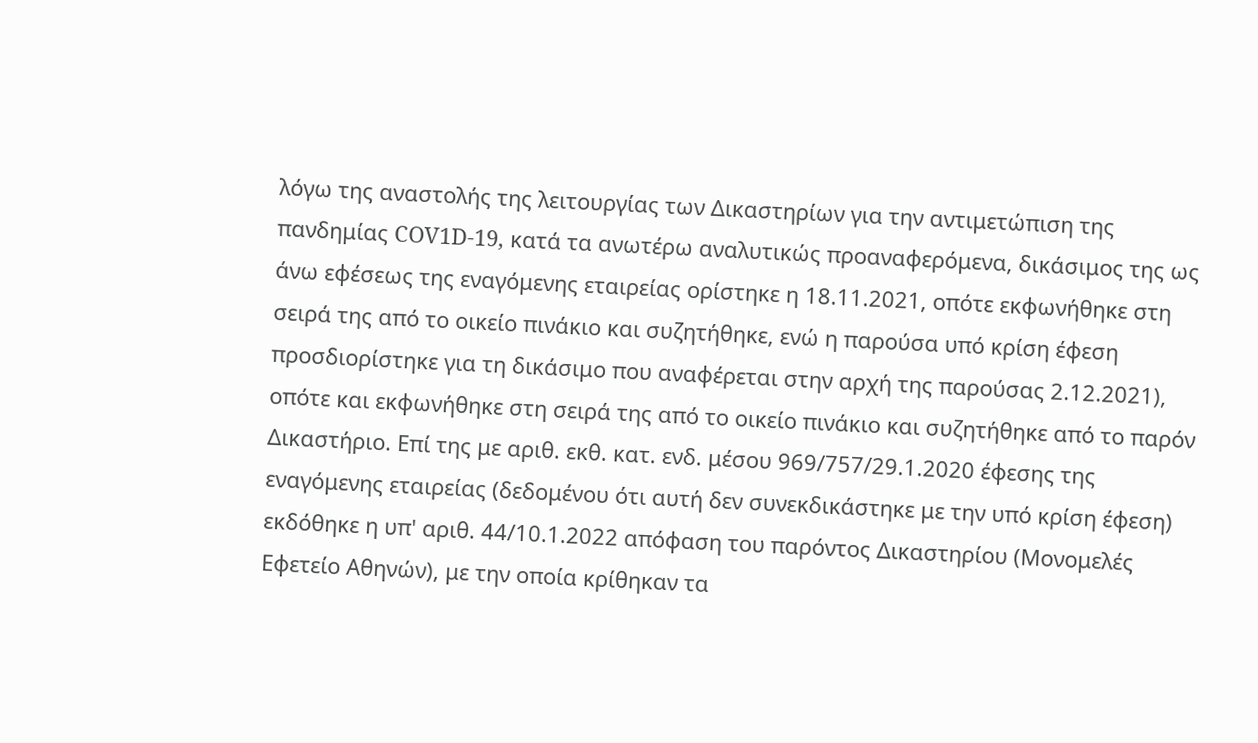λόγω της αναστολής της λειτουργίας των Δικαστηρίων για την αντιμετώπιση της πανδημίας COV1D-19, κατά τα ανωτέρω αναλυτικώς προαναφερόμενα, δικάσιμος της ως άνω εφέσεως της εναγόμενης εταιρείας ορίστηκε η 18.11.2021, οπότε εκφωνήθηκε στη σειρά της από το οικείο πινάκιο και συζητήθηκε, ενώ η παρούσα υπό κρίση έφεση προσδιορίστηκε για τη δικάσιμο που αναφέρεται στην αρχή της παρούσας 2.12.2021), οπότε και εκφωνήθηκε στη σειρά της από το οικείο πινάκιο και συζητήθηκε από το παρόν Δικαστήριο. Επί της με αριθ. εκθ. κατ. ενδ. μέσου 969/757/29.1.2020 έφεσης της εναγόμενης εταιρείας (δεδομένου ότι αυτή δεν συνεκδικάστηκε με την υπό κρίση έφεση) εκδόθηκε η υπ' αριθ. 44/10.1.2022 απόφαση του παρόντος Δικαστηρίου (Μονομελές Εφετείο Αθηνών), με την οποία κρίθηκαν τα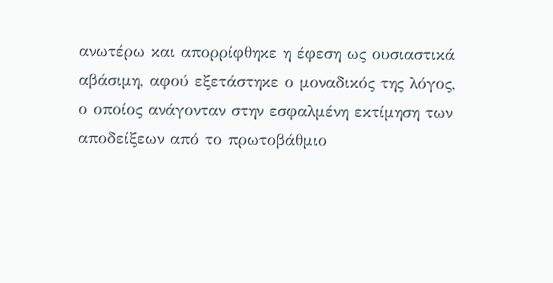ανωτέρω και απορρίφθηκε η έφεση ως ουσιαστικά αβάσιμη, αφού εξετάστηκε ο μοναδικός της λόγος, ο οποίος ανάγονταν στην εσφαλμένη εκτίμηση των αποδείξεων από το πρωτοβάθμιο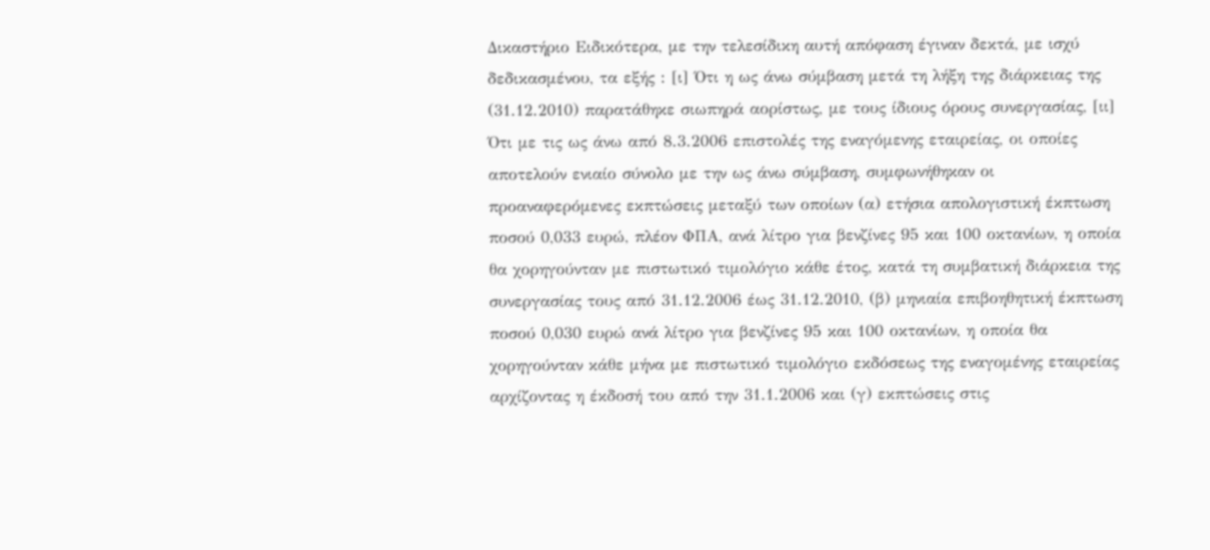Δικαστήριο Ειδικότερα, με την τελεσίδικη αυτή απόφαση έγιναν δεκτά, με ισχύ δεδικασμένου, τα εξής : [ι] Ότι η ως άνω σύμβαση μετά τη λήξη της διάρκειας της (31.12.2010) παρατάθηκε σιωπηρά αορίστως, με τους ίδιους όρους συνεργασίας, [ιι] Ότι με τις ως άνω από 8.3.2006 επιστολές της εναγόμενης εταιρείας, οι οποίες αποτελούν ενιαίο σύνολο με την ως άνω σύμβαση, συμφωνήθηκαν οι προαναφερόμενες εκπτώσεις μεταξύ των οποίων (α) ετήσια απολογιστική έκπτωση ποσού 0,033 ευρώ, πλέον ΦΠΑ, ανά λίτρο για βενζίνες 95 και 100 οκτανίων, η οποία θα χορηγούνταν με πιστωτικό τιμολόγιο κάθε έτος, κατά τη συμβατική διάρκεια της συνεργασίας τους από 31.12.2006 έως 31.12.2010, (β) μηνιαία επιβοηθητική έκπτωση ποσού 0,030 ευρώ ανά λίτρο για βενζίνες 95 και 100 οκτανίων, η οποία θα χορηγούνταν κάθε μήνα με πιστωτικό τιμολόγιο εκδόσεως της εναγομένης εταιρείας αρχίζοντας η έκδοσή του από την 31.1.2006 και (γ) εκπτώσεις στις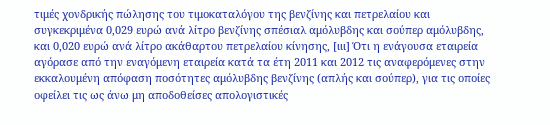τιμές χονδρικής πώλησης του τιμοκαταλόγου της βενζίνης και πετρελαίου και συγκεκριμένα 0,029 ευρώ ανά λίτρο βενζίνης σπέσιαλ αμόλυβδης και σούπερ αμόλυβδης, και 0,020 ευρώ ανά λίτρο ακάθαρτου πετρελαίου κίνησης, [ιιι] Ότι η ενάγουσα εταιρεία αγόρασε από την εναγόμενη εταιρεία κατά τα έτη 2011 και 2012 τις αναφερόμενες στην εκκαλουμένη απόφαση ποσότητες αμόλυβδης βενζίνης (απλής και σούπερ), για τις οποίες οφείλει τις ως άνω μη αποδοθείσες απολογιστικές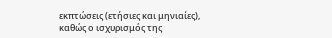εκπτώσεις (ετήσιες και μηνιαίες), καθώς ο ισχυρισμός της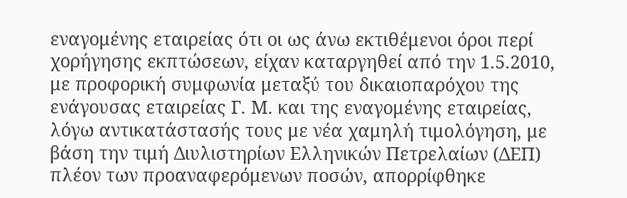εναγομένης εταιρείας ότι οι ως άνω εκτιθέμενοι όροι περί χορήγησης εκπτώσεων, είχαν καταργηθεί από την 1.5.2010, με προφορική συμφωνία μεταξύ του δικαιοπαρόχου της ενάγουσας εταιρείας Γ. Μ. και της εναγομένης εταιρείας, λόγω αντικατάστασής τους με νέα χαμηλή τιμολόγηση, με βάση την τιμή Διυλιστηρίων Ελληνικών Πετρελαίων (ΔΕΠ) πλέον των προαναφερόμενων ποσών, απορρίφθηκε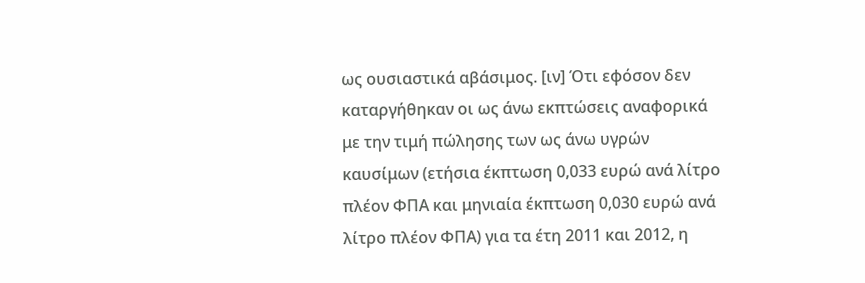ως ουσιαστικά αβάσιμος. [ιν] Ότι εφόσον δεν καταργήθηκαν οι ως άνω εκπτώσεις αναφορικά με την τιμή πώλησης των ως άνω υγρών καυσίμων (ετήσια έκπτωση 0,033 ευρώ ανά λίτρο πλέον ΦΠΑ και μηνιαία έκπτωση 0,030 ευρώ ανά λίτρο πλέον ΦΠΑ) για τα έτη 2011 και 2012, η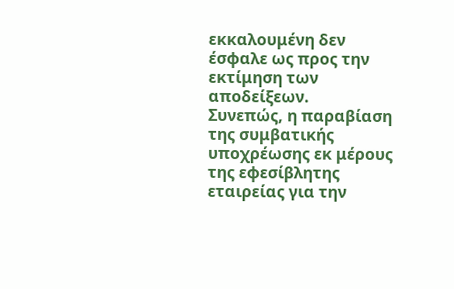εκκαλουμένη δεν έσφαλε ως προς την εκτίμηση των αποδείξεων.
Συνεπώς, η παραβίαση της συμβατικής υποχρέωσης εκ μέρους της εφεσίβλητης εταιρείας για την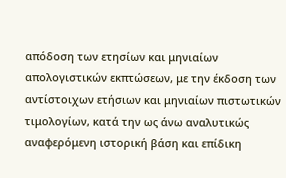απόδοση των ετησίων και μηνιαίων απολογιστικών εκπτώσεων, με την έκδοση των αντίστοιχων ετήσιων και μηνιαίων πιστωτικών τιμολογίων, κατά την ως άνω αναλυτικώς αναφερόμενη ιστορική βάση και επίδικη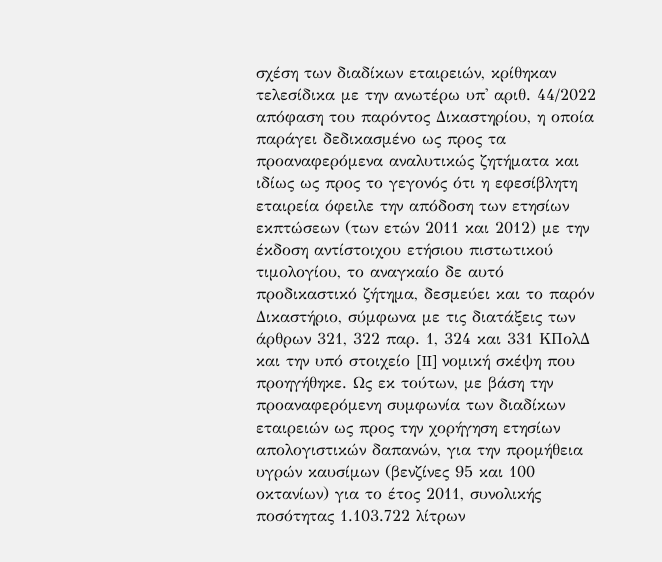σχέση των διαδίκων εταιρειών, κρίθηκαν τελεσίδικα με την ανωτέρω υπ' αριθ. 44/2022 απόφαση του παρόντος Δικαστηρίου, η οποία παράγει δεδικασμένο ως προς τα προαναφερόμενα αναλυτικώς ζητήματα και ιδίως ως προς το γεγονός ότι η εφεσίβλητη εταιρεία όφειλε την απόδοση των ετησίων εκπτώσεων (των ετών 2011 και 2012) με την έκδοση αντίστοιχου ετήσιου πιστωτικού τιμολογίου, το αναγκαίο δε αυτό προδικαστικό ζήτημα, δεσμεύει και το παρόν Δικαστήριο, σύμφωνα με τις διατάξεις των άρθρων 321, 322 παρ. 1, 324 και 331 ΚΠολΔ και την υπό στοιχείο [II] νομική σκέψη που προηγήθηκε. Ως εκ τούτων, με βάση την προαναφερόμενη συμφωνία των διαδίκων εταιρειών ως προς την χορήγηση ετησίων απολογιστικών δαπανών, για την προμήθεια υγρών καυσίμων (βενζίνες 95 και 100 οκτανίων) για το έτος 2011, συνολικής ποσότητας 1.103.722 λίτρων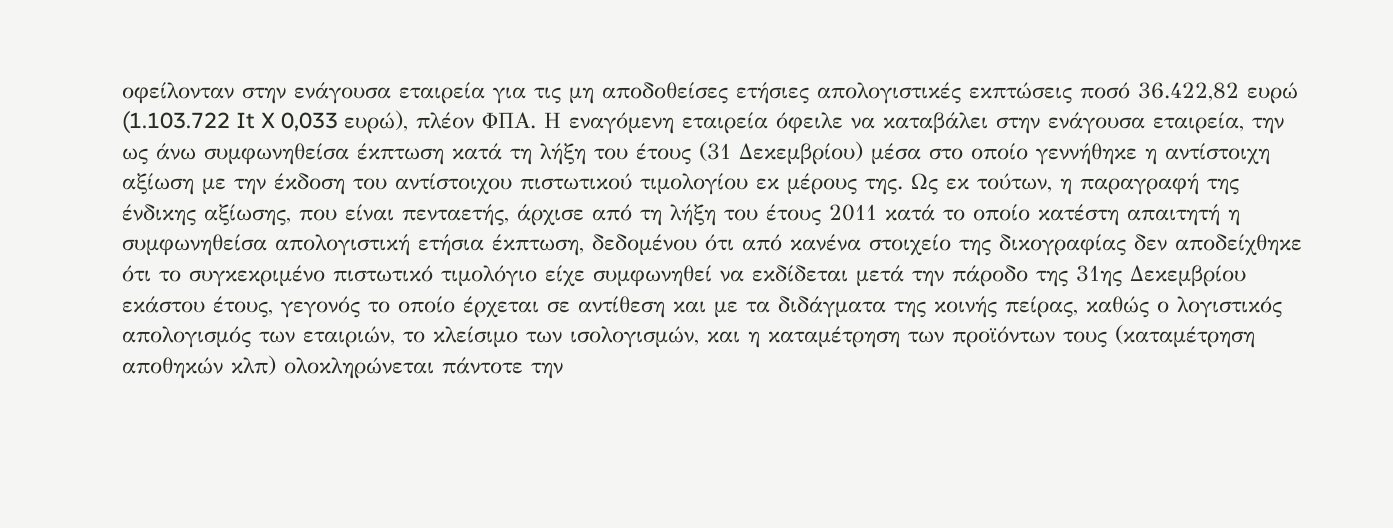οφείλονταν στην ενάγουσα εταιρεία για τις μη αποδοθείσες ετήσιες απολογιστικές εκπτώσεις ποσό 36.422,82 ευρώ (1.103.722 It X 0,033 ευρώ), πλέον ΦΠΑ. Η εναγόμενη εταιρεία όφειλε να καταβάλει στην ενάγουσα εταιρεία, την ως άνω συμφωνηθείσα έκπτωση κατά τη λήξη του έτους (31 Δεκεμβρίου) μέσα στο οποίο γεννήθηκε η αντίστοιχη αξίωση με την έκδοση του αντίστοιχου πιστωτικού τιμολογίου εκ μέρους της. Ως εκ τούτων, η παραγραφή της ένδικης αξίωσης, που είναι πενταετής, άρχισε από τη λήξη του έτους 2011 κατά το οποίο κατέστη απαιτητή η συμφωνηθείσα απολογιστική ετήσια έκπτωση, δεδομένου ότι από κανένα στοιχείο της δικογραφίας δεν αποδείχθηκε ότι το συγκεκριμένο πιστωτικό τιμολόγιο είχε συμφωνηθεί να εκδίδεται μετά την πάροδο της 31ης Δεκεμβρίου εκάστου έτους, γεγονός το οποίο έρχεται σε αντίθεση και με τα διδάγματα της κοινής πείρας, καθώς ο λογιστικός απολογισμός των εταιριών, το κλείσιμο των ισολογισμών, και η καταμέτρηση των προϊόντων τους (καταμέτρηση αποθηκών κλπ) ολοκληρώνεται πάντοτε την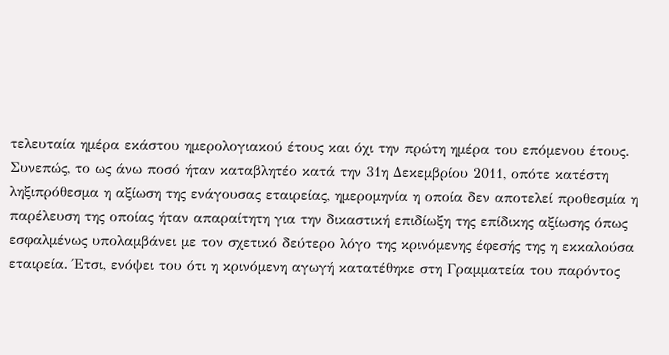τελευταία ημέρα εκάστου ημερολογιακού έτους και όχι την πρώτη ημέρα του επόμενου έτους.
Συνεπώς, το ως άνω ποσό ήταν καταβλητέο κατά την 31η Δεκεμβρίου 2011, οπότε κατέστη ληξιπρόθεσμα η αξίωση της ενάγουσας εταιρείας, ημερομηνία η οποία δεν αποτελεί προθεσμία η παρέλευση της οποίας ήταν απαραίτητη για την δικαστική επιδίωξη της επίδικης αξίωσης όπως εσφαλμένως υπολαμβάνει με τον σχετικό δεύτερο λόγο της κρινόμενης έφεσής της η εκκαλούσα εταιρεία. Έτσι, ενόψει του ότι η κρινόμενη αγωγή κατατέθηκε στη Γραμματεία του παρόντος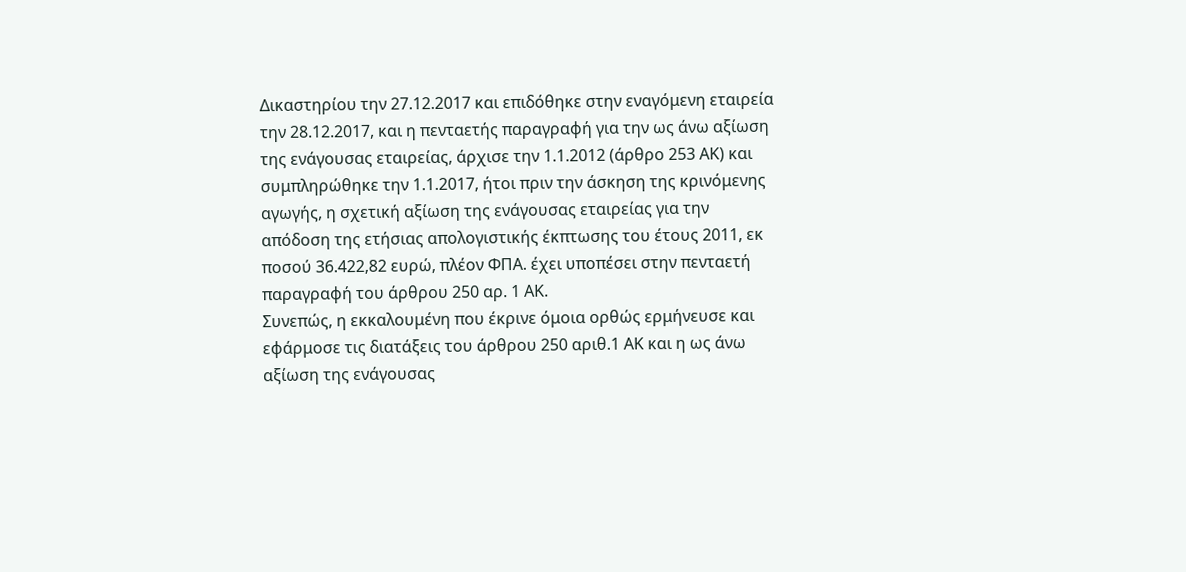Δικαστηρίου την 27.12.2017 και επιδόθηκε στην εναγόμενη εταιρεία την 28.12.2017, και η πενταετής παραγραφή για την ως άνω αξίωση της ενάγουσας εταιρείας, άρχισε την 1.1.2012 (άρθρο 253 ΑΚ) και συμπληρώθηκε την 1.1.2017, ήτοι πριν την άσκηση της κρινόμενης αγωγής, η σχετική αξίωση της ενάγουσας εταιρείας για την απόδοση της ετήσιας απολογιστικής έκπτωσης του έτους 2011, εκ ποσού 36.422,82 ευρώ, πλέον ΦΠΑ. έχει υποπέσει στην πενταετή παραγραφή του άρθρου 250 αρ. 1 ΑΚ.
Συνεπώς, η εκκαλουμένη που έκρινε όμοια ορθώς ερμήνευσε και εφάρμοσε τις διατάξεις του άρθρου 250 αριθ.1 ΑΚ και η ως άνω αξίωση της ενάγουσας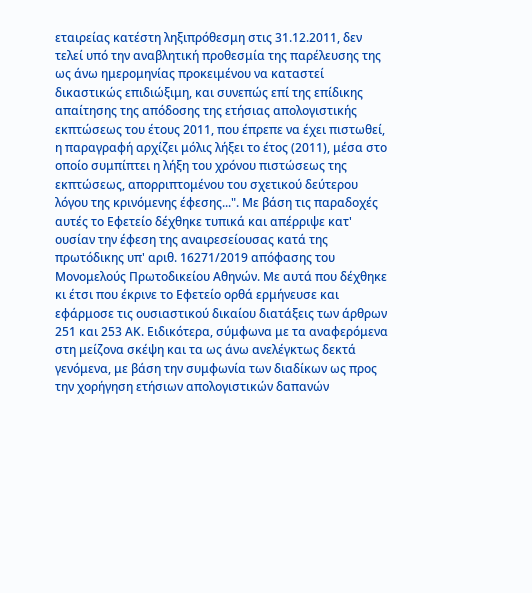εταιρείας κατέστη ληξιπρόθεσμη στις 31.12.2011, δεν τελεί υπό την αναβλητική προθεσμία της παρέλευσης της ως άνω ημερομηνίας προκειμένου να καταστεί δικαστικώς επιδιώξιμη, και συνεπώς επί της επίδικης απαίτησης της απόδοσης της ετήσιας απολογιστικής εκπτώσεως του έτους 2011, που έπρεπε να έχει πιστωθεί, η παραγραφή αρχίζει μόλις λήξει το έτος (2011), μέσα στο οποίο συμπίπτει η λήξη του χρόνου πιστώσεως της εκπτώσεως, απορριπτομένου του σχετικού δεύτερου λόγου της κρινόμενης έφεσης...". Με βάση τις παραδοχές αυτές το Εφετείο δέχθηκε τυπικά και απέρριψε κατ' ουσίαν την έφεση της αναιρεσείουσας κατά της πρωτόδικης υπ' αριθ. 16271/2019 απόφασης του Μονομελούς Πρωτοδικείου Αθηνών. Με αυτά που δέχθηκε κι έτσι που έκρινε το Εφετείο ορθά ερμήνευσε και εφάρμοσε τις ουσιαστικού δικαίου διατάξεις των άρθρων 251 και 253 ΑΚ. Ειδικότερα, σύμφωνα με τα αναφερόμενα στη μείζονα σκέψη και τα ως άνω ανελέγκτως δεκτά γενόμενα, με βάση την συμφωνία των διαδίκων ως προς την χορήγηση ετήσιων απολογιστικών δαπανών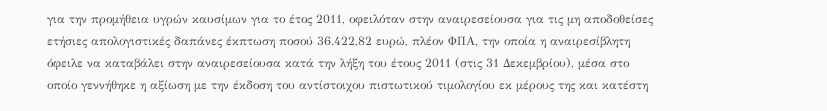για την προμήθεια υγρών καυσίμων για το έτος 2011, οφειλόταν στην αναιρεσείουσα για τις μη αποδοθείσες ετήσιες απολογιστικές δαπάνες έκπτωση ποσού 36.422,82 ευρώ, πλέον ΦΠΑ, την οποία η αναιρεσίβλητη όφειλε να καταβάλει στην αναιρεσείουσα κατά την λήξη του έτους 2011 (στις 31 Δεκεμβρίου), μέσα στο οποίο γεννήθηκε η αξίωση με την έκδοση του αντίστοιχου πιστωτικού τιμολογίου εκ μέρους της και κατέστη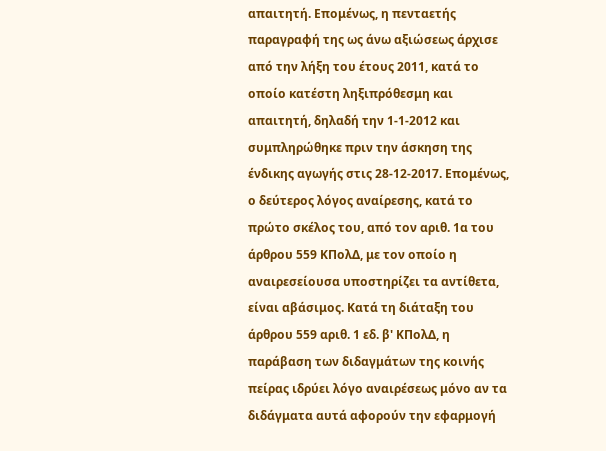απαιτητή. Επομένως, η πενταετής παραγραφή της ως άνω αξιώσεως άρχισε από την λήξη του έτους 2011, κατά το οποίο κατέστη ληξιπρόθεσμη και απαιτητή, δηλαδή την 1-1-2012 και συμπληρώθηκε πριν την άσκηση της ένδικης αγωγής στις 28-12-2017. Επομένως, ο δεύτερος λόγος αναίρεσης, κατά το πρώτο σκέλος του, από τον αριθ. 1α του άρθρου 559 ΚΠολΔ, με τον οποίο η αναιρεσείουσα υποστηρίζει τα αντίθετα, είναι αβάσιμος. Κατά τη διάταξη του άρθρου 559 αριθ. 1 εδ. β' ΚΠολΔ, η παράβαση των διδαγμάτων της κοινής πείρας ιδρύει λόγο αναιρέσεως μόνο αν τα διδάγματα αυτά αφορούν την εφαρμογή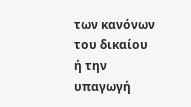των κανόνων του δικαίου ή την υπαγωγή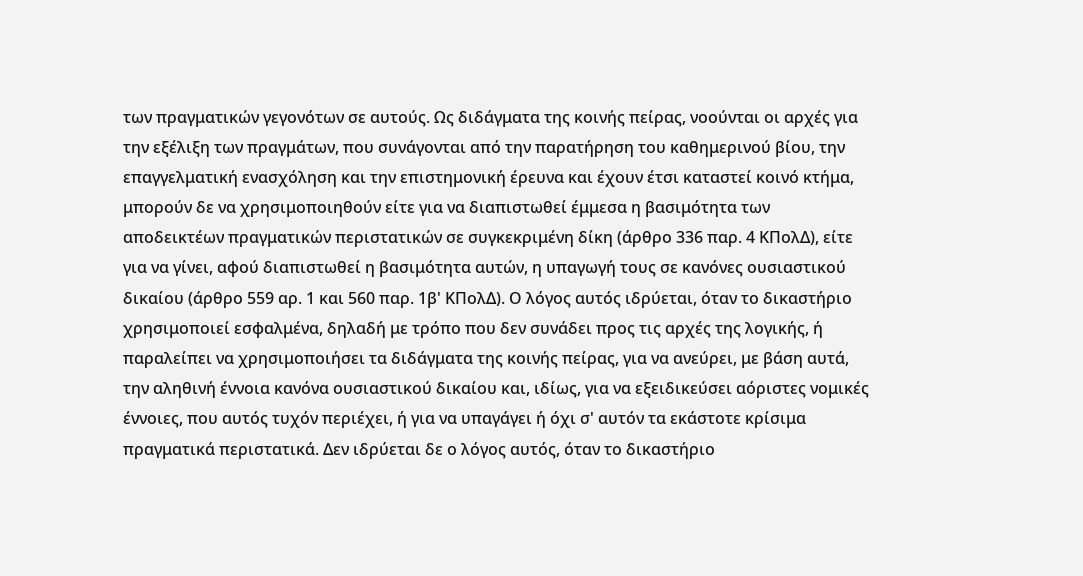των πραγματικών γεγονότων σε αυτούς. Ως διδάγματα της κοινής πείρας, νοούνται οι αρχές για την εξέλιξη των πραγμάτων, που συνάγονται από την παρατήρηση του καθημερινού βίου, την επαγγελματική ενασχόληση και την επιστημονική έρευνα και έχουν έτσι καταστεί κοινό κτήμα, μπορούν δε να χρησιμοποιηθούν είτε για να διαπιστωθεί έμμεσα η βασιμότητα των αποδεικτέων πραγματικών περιστατικών σε συγκεκριμένη δίκη (άρθρο 336 παρ. 4 ΚΠολΔ), είτε για να γίνει, αφού διαπιστωθεί η βασιμότητα αυτών, η υπαγωγή τους σε κανόνες ουσιαστικού δικαίου (άρθρο 559 αρ. 1 και 560 παρ. 1β' ΚΠολΔ). Ο λόγος αυτός ιδρύεται, όταν το δικαστήριο χρησιμοποιεί εσφαλμένα, δηλαδή με τρόπο που δεν συνάδει προς τις αρχές της λογικής, ή παραλείπει να χρησιμοποιήσει τα διδάγματα της κοινής πείρας, για να ανεύρει, με βάση αυτά, την αληθινή έννοια κανόνα ουσιαστικού δικαίου και, ιδίως, για να εξειδικεύσει αόριστες νομικές έννοιες, που αυτός τυχόν περιέχει, ή για να υπαγάγει ή όχι σ' αυτόν τα εκάστοτε κρίσιμα πραγματικά περιστατικά. Δεν ιδρύεται δε ο λόγος αυτός, όταν το δικαστήριο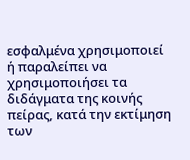εσφαλμένα χρησιμοποιεί ή παραλείπει να χρησιμοποιήσει τα διδάγματα της κοινής πείρας, κατά την εκτίμηση των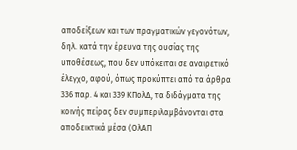αποδείξεων και των πραγματικών γεγονότων, δηλ. κατά την έρευνα της ουσίας της υποθέσεως, που δεν υπόκειται σε αναιρετικό έλεγχο, αφού, όπως προκύπτει από τα άρθρα 336 παρ. 4 και 339 ΚΠολΔ, τα διδάγματα της κοινής πείρας δεν συμπεριλαμβάνονται στα αποδεικτικά μέσα (ΟλΑΠ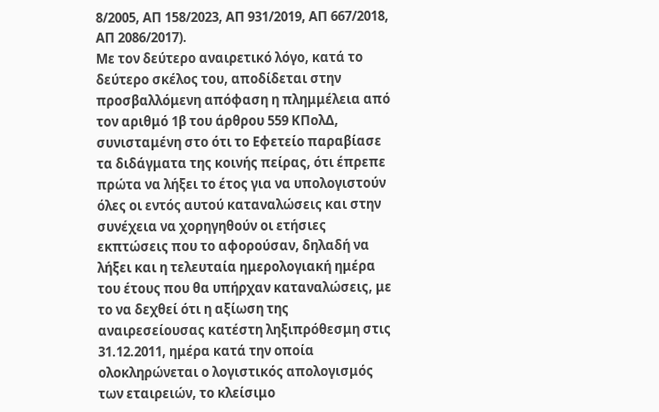8/2005, ΑΠ 158/2023, ΑΠ 931/2019, ΑΠ 667/2018, ΑΠ 2086/2017).
Με τον δεύτερο αναιρετικό λόγο, κατά το δεύτερο σκέλος του, αποδίδεται στην προσβαλλόμενη απόφαση η πλημμέλεια από τον αριθμό 1β του άρθρου 559 ΚΠολΔ, συνισταμένη στο ότι το Εφετείο παραβίασε τα διδάγματα της κοινής πείρας, ότι έπρεπε πρώτα να λήξει το έτος για να υπολογιστούν όλες οι εντός αυτού καταναλώσεις και στην συνέχεια να χορηγηθούν οι ετήσιες εκπτώσεις που το αφορούσαν, δηλαδή να λήξει και η τελευταία ημερολογιακή ημέρα του έτους που θα υπήρχαν καταναλώσεις, με το να δεχθεί ότι η αξίωση της αναιρεσείουσας κατέστη ληξιπρόθεσμη στις 31.12.2011, ημέρα κατά την οποία ολοκληρώνεται ο λογιστικός απολογισμός των εταιρειών, το κλείσιμο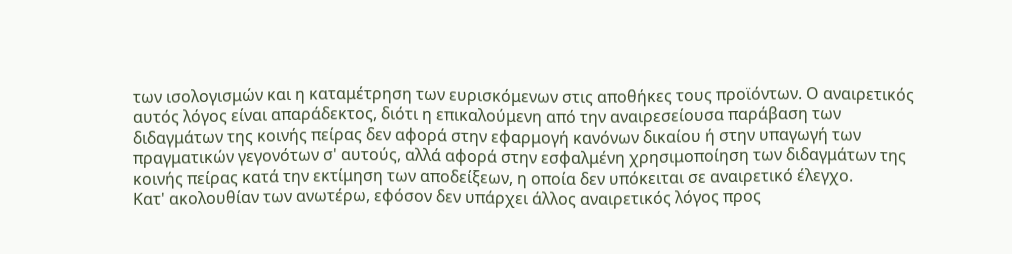των ισολογισμών και η καταμέτρηση των ευρισκόμενων στις αποθήκες τους προϊόντων. Ο αναιρετικός αυτός λόγος είναι απαράδεκτος, διότι η επικαλούμενη από την αναιρεσείουσα παράβαση των διδαγμάτων της κοινής πείρας δεν αφορά στην εφαρμογή κανόνων δικαίου ή στην υπαγωγή των πραγματικών γεγονότων σ' αυτούς, αλλά αφορά στην εσφαλμένη χρησιμοποίηση των διδαγμάτων της κοινής πείρας κατά την εκτίμηση των αποδείξεων, η οποία δεν υπόκειται σε αναιρετικό έλεγχο.
Κατ' ακολουθίαν των ανωτέρω, εφόσον δεν υπάρχει άλλος αναιρετικός λόγος προς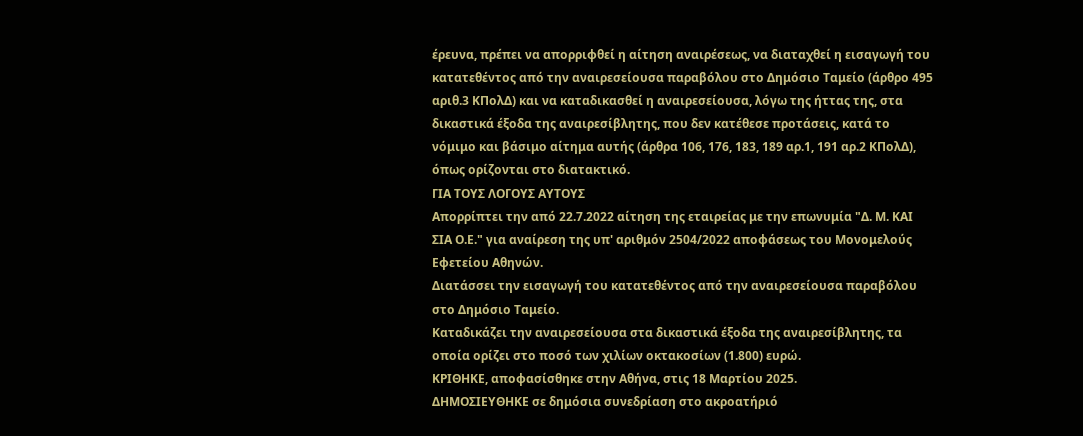έρευνα, πρέπει να απορριφθεί η αίτηση αναιρέσεως, να διαταχθεί η εισαγωγή του κατατεθέντος από την αναιρεσείουσα παραβόλου στο Δημόσιο Ταμείο (άρθρο 495 αριθ.3 ΚΠολΔ) και να καταδικασθεί η αναιρεσείουσα, λόγω της ήττας της, στα δικαστικά έξοδα της αναιρεσίβλητης, που δεν κατέθεσε προτάσεις, κατά το νόμιμο και βάσιμο αίτημα αυτής (άρθρα 106, 176, 183, 189 αρ.1, 191 αρ.2 ΚΠολΔ), όπως ορίζονται στο διατακτικό.
ΓΙΑ ΤΟΥΣ ΛΟΓΟΥΣ ΑΥΤΟΥΣ
Απορρίπτει την από 22.7.2022 αίτηση της εταιρείας με την επωνυμία "Δ. Μ. ΚΑΙ ΣΙΑ Ο.Ε." για αναίρεση της υπ' αριθμόν 2504/2022 αποφάσεως του Μονομελούς Εφετείου Αθηνών.
Διατάσσει την εισαγωγή του κατατεθέντος από την αναιρεσείουσα παραβόλου στο Δημόσιο Ταμείο.
Καταδικάζει την αναιρεσείουσα στα δικαστικά έξοδα της αναιρεσίβλητης, τα οποία ορίζει στο ποσό των χιλίων οκτακοσίων (1.800) ευρώ.
ΚΡΙΘΗΚΕ, αποφασίσθηκε στην Αθήνα, στις 18 Μαρτίου 2025.
ΔΗΜΟΣΙΕΥΘΗΚΕ σε δημόσια συνεδρίαση στο ακροατήριό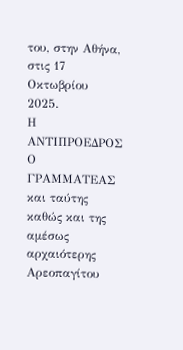του, στην Αθήνα, στις 17 Οκτωβρίου 2025.
Η ΑΝΤΙΠΡΟΕΔΡΟΣ Ο ΓΡΑΜΜΑΤΕΑΣ και ταύτης καθώς και της αμέσως αρχαιότερης Αρεοπαγίτου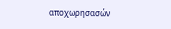αποχωρησασών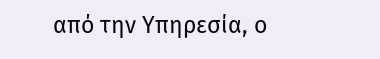από την Υπηρεσία, ο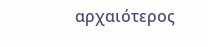αρχαιότερος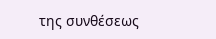της συνθέσεως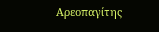Αρεοπαγίτης